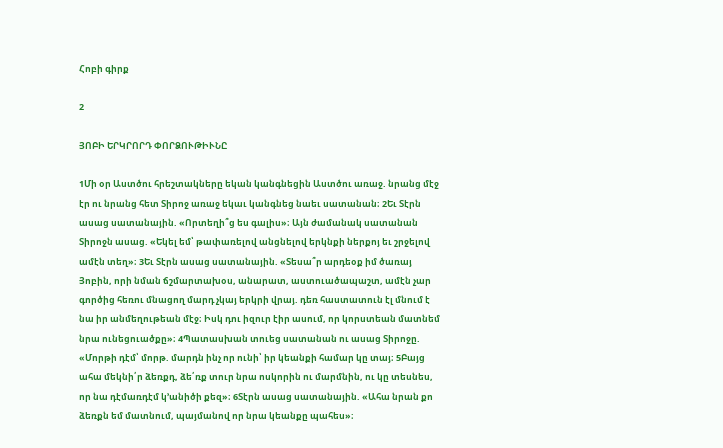Հոբի գիրք

2

ՅՈԲԻ ԵՐԿՐՈՐԴ ՓՈՐՁՈՒԹԻՒՆԸ

1Մի օր Աստծու հրեշտակները եկան կանգնեցին Աստծու առաջ. նրանց մէջ էր ու նրանց հետ Տիրոջ առաջ եկաւ կանգնեց նաեւ սատանան։ 2Եւ Տէրն ասաց սատանային. «Որտեղի՞ց ես գալիս»։ Այն ժամանակ սատանան Տիրոջն ասաց. «Եկել եմ՝ թափառելով անցնելով երկնքի ներքոյ եւ շրջելով ամէն տեղ»։ 3Եւ Տէրն ասաց սատանային. «Տեսա՞ր արդեօք իմ ծառայ Յոբին, որի նման ճշմարտախօս, անարատ, աստուածապաշտ, ամէն չար գործից հեռու մնացող մարդ չկայ երկրի վրայ. դեռ հաստատուն էլ մնում է նա իր անմեղութեան մէջ։ Իսկ դու իզուր էիր ասում, որ կորստեան մատնեմ նրա ունեցուածքը»։ 4Պատասխան տուեց սատանան ու ասաց Տիրոջը. «Մորթի դէմ՝ մորթ. մարդն ինչ որ ունի՝ իր կեանքի համար կը տայ։ 5Բայց ահա մեկնի՛ր ձեռքդ, ձե՛ռք տուր նրա ոսկորին ու մարմնին, ու կը տեսնես, որ նա դէմառդէմ կ’անիծի քեզ»։ 6Տէրն ասաց սատանային. «Ահա նրան քո ձեռքն եմ մատնում, պայմանով որ նրա կեանքը պահես»։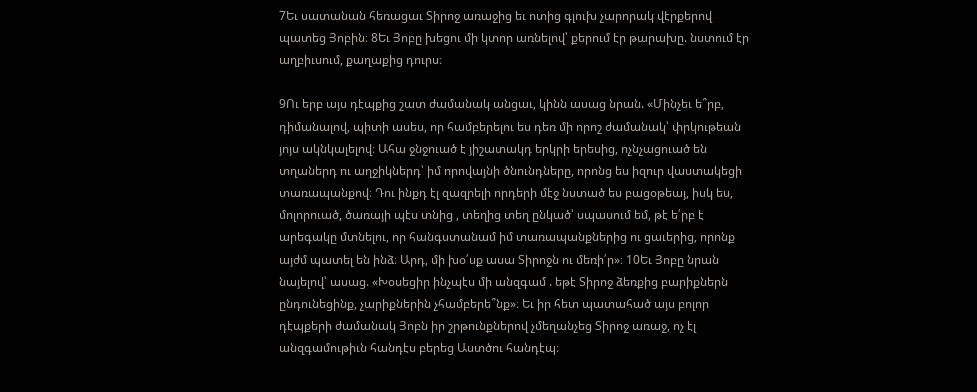7Եւ սատանան հեռացաւ Տիրոջ առաջից եւ ոտից գլուխ չարորակ վէրքերով պատեց Յոբին։ 8Եւ Յոբը խեցու մի կտոր առնելով՝ քերում էր թարախը. նստում էր աղբիւսում, քաղաքից դուրս։

9Ու երբ այս դէպքից շատ ժամանակ անցաւ, կինն ասաց նրան. «Մինչեւ ե՞րբ, դիմանալով, պիտի ասես, որ համբերելու ես դեռ մի որոշ ժամանակ՝ փրկութեան յոյս ակնկալելով։ Ահա ջնջուած է յիշատակդ երկրի երեսից, ոչնչացուած են տղաներդ ու աղջիկներդ՝ իմ որովայնի ծնունդները, որոնց ես իզուր վաստակեցի տառապանքով։ Դու ինքդ էլ զազրելի որդերի մէջ նստած ես բացօթեայ, իսկ ես, մոլորուած, ծառայի պէս տնից , տեղից տեղ ընկած՝ սպասում եմ, թէ ե՛րբ է արեգակը մտնելու, որ հանգստանամ իմ տառապանքներից ու ցաւերից, որոնք այժմ պատել են ինձ։ Արդ, մի խօ՛սք ասա Տիրոջն ու մեռի՛ր»։ 10Եւ Յոբը նրան նայելով՝ ասաց. «Խօսեցիր ինչպէս մի անզգամ . եթէ Տիրոջ ձեռքից բարիքներն ընդունեցինք, չարիքներին չհամբերե՞նք»։ Եւ իր հետ պատահած այս բոլոր դէպքերի ժամանակ Յոբն իր շրթունքներով չմեղանչեց Տիրոջ առաջ, ոչ էլ անզգամութիւն հանդէս բերեց Աստծու հանդէպ։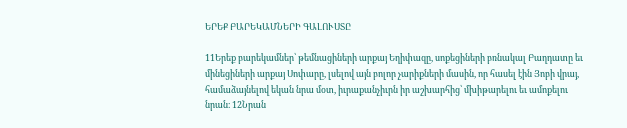ԵՐԵՔ ԲԱՐԵԿԱՄՆԵՐԻ ԳԱԼՈՒՍՏԸ

11Երեք բարեկամներ՝ թեմնացիների արքայ Եղիփազը, սոքեցիների բռնակալ Բաղդատը եւ մինեցիների արքայ Սոփարը, լսելով այն բոլոր չարիքների մասին, որ հասել էին Յոբի վրայ, համաձայնելով եկան նրա մօտ, իւրաքանչիւրն իր աշխարհից՝ մխիթարելու եւ ամոքելու նրան։ 12Նրան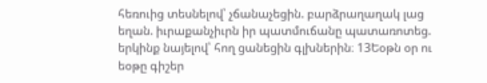հեռուից տեսնելով՝ չճանաչեցին. բարձրաղաղակ լաց եղան. իւրաքանչիւրն իր պատմուճանը պատառոտեց. երկինք նայելով՝ հող ցանեցին գլխներին։ 13Եօթն օր ու եօթը գիշեր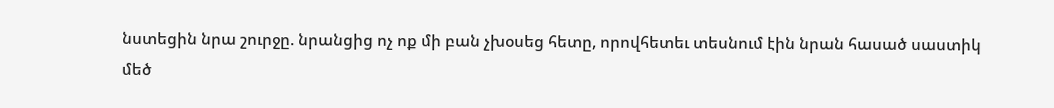նստեցին նրա շուրջը. նրանցից ոչ ոք մի բան չխօսեց հետը, որովհետեւ տեսնում էին նրան հասած սաստիկ մեծ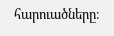հարուածները։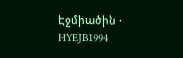Էջմիածին · HYEJB1994